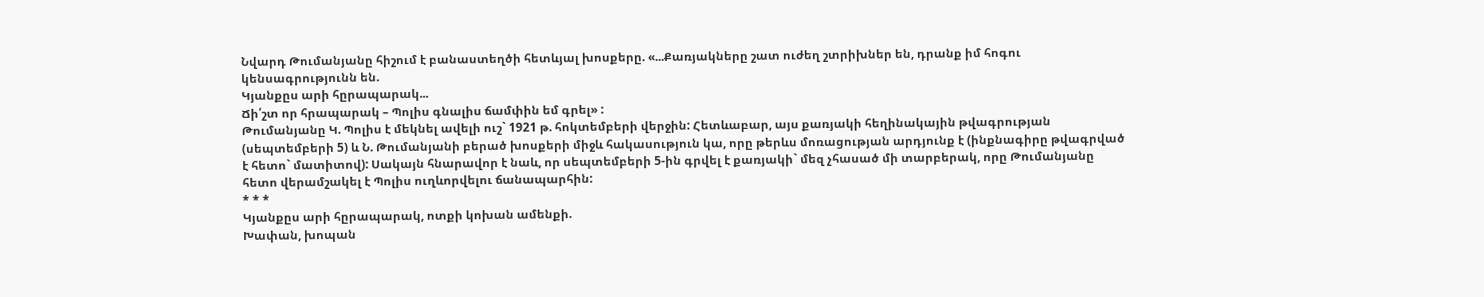Նվարդ Թումանյանը հիշում է բանաստեղծի հետևյալ խոսքերը. «...Քառյակները շատ ուժեղ շտրիխներ են, դրանք իմ հոգու կենսագրությունն են.
Կյանքըս արի հըրապարակ...
Ճի՛շտ որ հրապարակ – Պոլիս գնալիս ճամփին եմ գրել» :
Թումանյանը Կ. Պոլիս է մեկնել ավելի ուշ` 1921 թ. հոկտեմբերի վերջին: Հետևաբար, այս քառյակի հեղինակային թվագրության (սեպտեմբերի 5) և Ն. Թումանյանի բերած խոսքերի միջև հակասություն կա, որը թերևս մոռացության արդյունք է (ինքնագիրը թվագրված է հետո` մատիտով): Սակայն հնարավոր է նաև, որ սեպտեմբերի 5-ին գրվել է քառյակի` մեզ չհասած մի տարբերակ, որը Թումանյանը հետո վերամշակել է Պոլիս ուղևորվելու ճանապարհին:
* * *
Կյանքըս արի հըրապարակ, ոտքի կոխան ամենքի.
Խափան, խոպան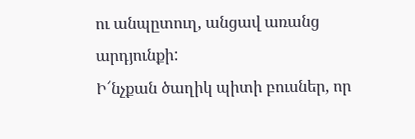ու անպըտուղ, անցավ առանց արդյունքի:
Ի՜նչքան ծաղիկ պիտի բուսներ, որ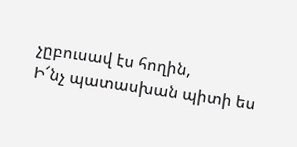չըբուսավ էս հողին,
Ի՜նչ պատասխան պիտի ես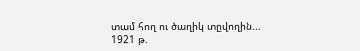տամ հող ու ծաղիկ տըվողին...
1921 թ.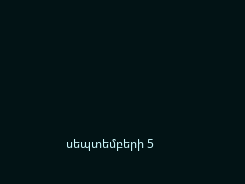սեպտեմբերի 5